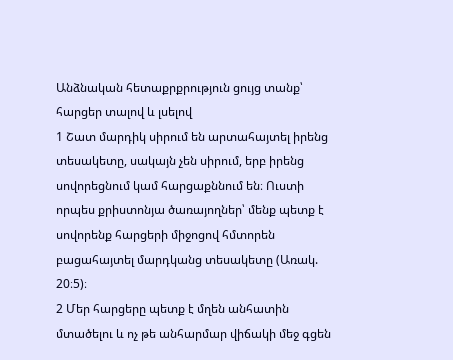Անձնական հետաքրքրություն ցույց տանք՝ հարցեր տալով և լսելով
1 Շատ մարդիկ սիրում են արտահայտել իրենց տեսակետը, սակայն չեն սիրում, երբ իրենց սովորեցնում կամ հարցաքննում են։ Ուստի որպես քրիստոնյա ծառայողներ՝ մենք պետք է սովորենք հարցերի միջոցով հմտորեն բացահայտել մարդկանց տեսակետը (Առակ. 20։5)։
2 Մեր հարցերը պետք է մղեն անհատին մտածելու և ոչ թե անհարմար վիճակի մեջ գցեն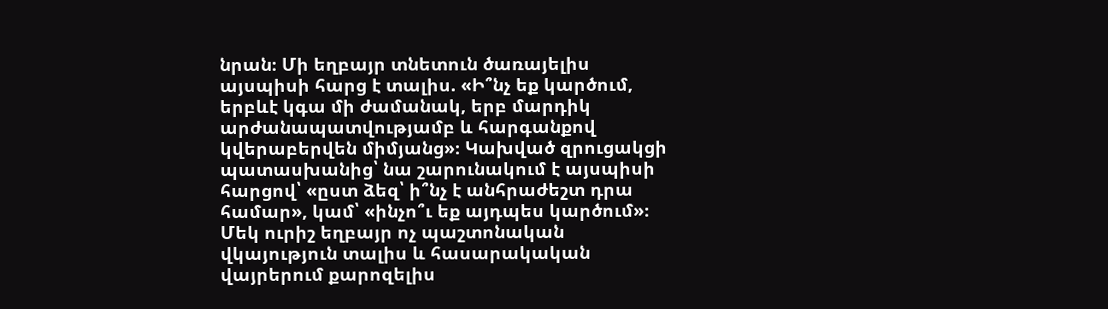նրան։ Մի եղբայր տնետուն ծառայելիս այսպիսի հարց է տալիս. «Ի՞նչ եք կարծում, երբևէ կգա մի ժամանակ, երբ մարդիկ արժանապատվությամբ և հարգանքով կվերաբերվեն միմյանց»։ Կախված զրուցակցի պատասխանից՝ նա շարունակում է այսպիսի հարցով՝ «ըստ ձեզ՝ ի՞նչ է անհրաժեշտ դրա համար», կամ՝ «ինչո՞ւ եք այդպես կարծում»։ Մեկ ուրիշ եղբայր ոչ պաշտոնական վկայություն տալիս և հասարակական վայրերում քարոզելիս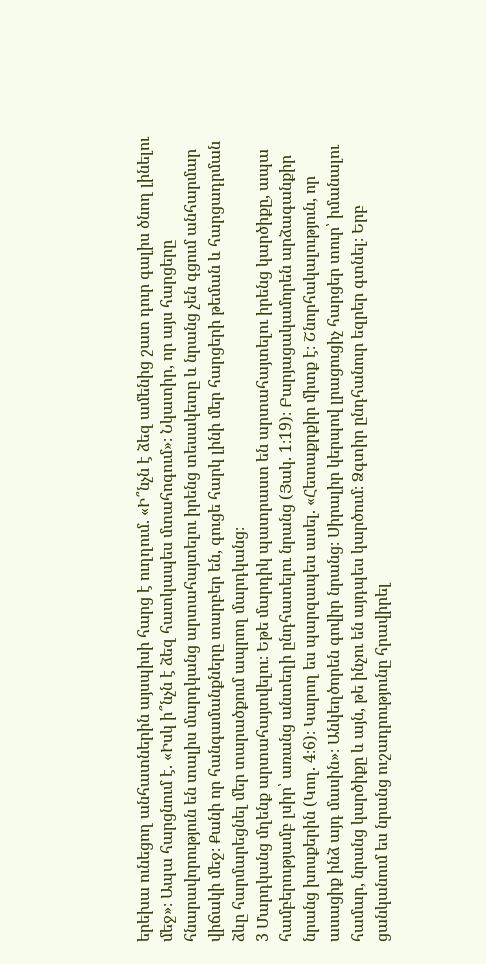երեխա ունեցող անհատներին այսպիսի հարց է ուղղում. «Ի՞նչն է ձեզ ամենից շատ դուր գալիս ծնող լինելու մեջ»։ Ապա հարցնում է. «Իսկ ի՞նչն է ձեզ հատկապես մտահոգում»։ Նկատիր, որ այս հարցերը հնարավորություն են տալիս մարդկանց արտահայտելու իրենց տեսակետը և նրանց չեն գցում անհարմար վիճակի մեջ։ Քանի որ հանգամանքները տարբեր են, գուցե հարկ լինի մեր հարցերի թեման և հարցադրման ձևը հարմարեցնել մեր տարածքում ապրող մարդկանց։
3 Մարդկանց մղենք արտահայտվելու։ Եթե մարդիկ պատրաստ են արտահայտելու իրենց կարծիքը, ապա համբերությամբ լսիր՝ առանց անտեղի ընդհատելու նրանց (Յակ. 1։19)։ Բարյացակամորեն արձագանքիր նրանց խոսքերին (Կող. 4։6)։ Կարող ես պարզապես ասել. «Հետաքրքիր միտք է։ Շնորհակալություն, որ ասացիք ինձ այդ մասին»։ Անկեղծորեն գովիր նրանց։ Սիրալիր կերպով լրացուցիչ հարցեր տուր՝ իմանալու համար, նրանց կարծիքը և այն, թե ինչու են այդպես կարծում։ Ձգտիր ընդհանուր եզրեր գտնել։ Երբ ցանկանում ես նրանց ուշադրությունը հրավիրել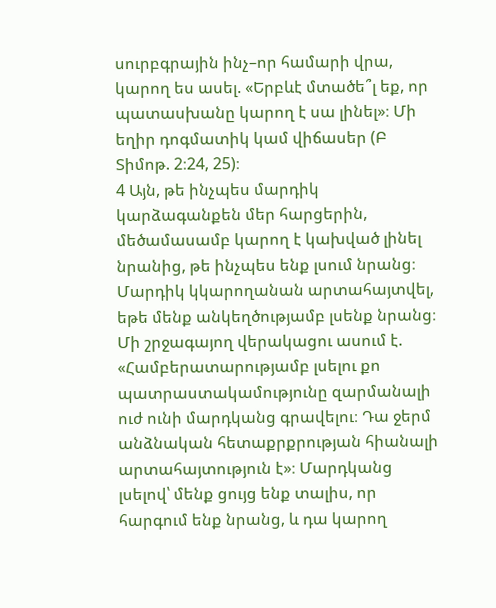սուրբգրային ինչ–որ համարի վրա, կարող ես ասել. «Երբևէ մտածե՞լ եք, որ պատասխանը կարող է սա լինել»։ Մի եղիր դոգմատիկ կամ վիճասեր (Բ Տիմոթ. 2։24, 25)։
4 Այն, թե ինչպես մարդիկ կարձագանքեն մեր հարցերին, մեծամասամբ կարող է կախված լինել նրանից, թե ինչպես ենք լսում նրանց։ Մարդիկ կկարողանան արտահայտվել, եթե մենք անկեղծությամբ լսենք նրանց։ Մի շրջագայող վերակացու ասում է. «Համբերատարությամբ լսելու քո պատրաստակամությունը զարմանալի ուժ ունի մարդկանց գրավելու։ Դա ջերմ անձնական հետաքրքրության հիանալի արտահայտություն է»։ Մարդկանց լսելով՝ մենք ցույց ենք տալիս, որ հարգում ենք նրանց, և դա կարող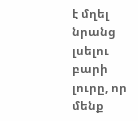է մղել նրանց լսելու բարի լուրը, որ մենք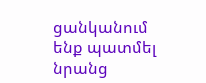ցանկանում ենք պատմել նրանց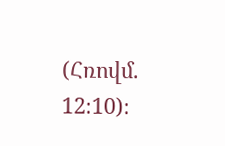(Հռովմ. 12։10)։